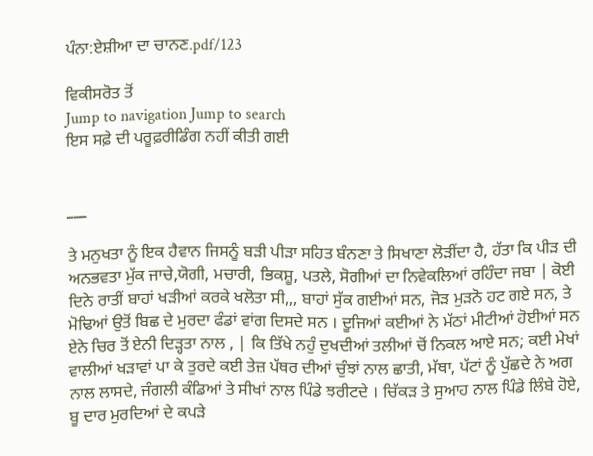ਪੰਨਾ:ਏਸ਼ੀਆ ਦਾ ਚਾਨਣ.pdf/123

ਵਿਕੀਸਰੋਤ ਤੋਂ
Jump to navigation Jump to search
ਇਸ ਸਫ਼ੇ ਦੀ ਪਰੂਫ਼ਰੀਡਿੰਗ ਨਹੀਂ ਕੀਤੀ ਗਈ


___

ਤੇ ਮਨੁਖਤਾ ਨੂੰ ਇਕ ਹੈਵਾਨ ਜਿਸਨੂੰ ਬੜੀ ਪੀੜਾ ਸਹਿਤ ਬੰਨਣਾ ਤੇ ਸਿਖਾਣਾ ਲੋੜੀਂਦਾ ਹੈ, ਹੱਤਾ ਕਿ ਪੀੜ ਦੀ ਅਨਭਵਤਾ ਮੁੱਕ ਜਾਚੇ,ਯੋਗੀ, ਮਚਾਰੀ, ਭਿਕਸ਼ੂ, ਪਤਲੇ, ਸੋਗੀਆਂ ਦਾ ਨਿਵੇਕਲਿਆਂ ਰਹਿੰਦਾ ਜਬਾ | ਕੋਈ ਦਿਨੇ ਰਾਤੀਂ ਬਾਹਾਂ ਖੜੀਆਂ ਕਰਕੇ ਖਲੋਤਾ ਸੀ,,, ਬਾਹਾਂ ਸੁੱਕ ਗਈਆਂ ਸਨ, ਜੋੜ ਮੁੜਨੋ ਹਟ ਗਏ ਸਨ, ਤੇ ਮੋਢਿਆਂ ਉਤੋਂ ਬਿਛ ਦੇ ਮੁਰਦਾ ਫੰਡਾਂ ਵਾਂਗ ਦਿਸਦੇ ਸਨ । ਦੂਜਿਆਂ ਕਈਆਂ ਨੇ ਮੱਠਾਂ ਮੀਟੀਆਂ ਹੋਈਆਂ ਸਨ ਏਨੇ ਚਿਰ ਤੋਂ ਏਨੀ ਦਿੜ੍ਹਤਾ ਨਾਲ , | ਕਿ ਤਿੱਖੇ ਨਹੁੰ ਦੁਖਦੀਆਂ ਤਲੀਆਂ ਚੋਂ ਨਿਕਲ ਆਏ ਸਨ; ਕਈ ਮੇਖਾਂ ਵਾਲੀਆਂ ਖੜਾਵਾਂ ਪਾ ਕੇ ਤੁਰਦੇ ਕਈ ਤੇਜ਼ ਪੱਥਰ ਦੀਆਂ ਚੁੰਝਾਂ ਨਾਲ ਛਾਤੀ, ਮੱਥਾ, ਪੱਟਾਂ ਨੂੰ ਪੁੱਛਦੇ ਨੇ ਅਗ ਨਾਲ ਲਾਸਦੇ, ਜੰਗਲੀ ਕੰਡਿਆਂ ਤੇ ਸੀਖਾਂ ਨਾਲ ਪਿੰਡੇ ਝਰੀਟਦੇ । ਚਿੱਕੜ ਤੇ ਸੁਆਹ ਨਾਲ ਪਿੰਡੇ ਲਿੰਬੇ ਹੋਏ, ਬੂ ਦਾਰ ਮੁਰਦਿਆਂ ਦੇ ਕਪੜੇ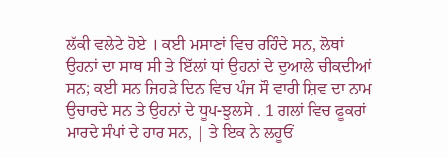ਲੱਕੀ ਵਲੇਟੇ ਹੋਏ । ਕਈ ਮਸਾਣਾਂ ਵਿਚ ਰਹਿੰਦੇ ਸਨ, ਲੋਥਾਂ ਉਹਨਾਂ ਦਾ ਸਾਥ ਸੀ ਤੇ ਇੱਲਾਂ ਧਾਂ ਉਹਨਾਂ ਦੇ ਦੁਆਲੇ ਚੀਕਦੀਆਂ ਸਨ; ਕਈ ਸਨ ਜਿਹੜੇ ਦਿਨ ਵਿਚ ਪੰਜ ਸੌ ਵਾਰੀ ਸ਼ਿਵ ਦਾ ਨਾਮ ਉਚਾਰਦੇ ਸਨ ਤੇ ਉਹਨਾਂ ਦੇ ਧੂਪ-ਝੁਲਸੇ . 1 ਗਲਾਂ ਵਿਚ ਫੂਕਰਾਂ ਮਾਰਦੇ ਸੰਪਾਂ ਦੇ ਹਾਰ ਸਨ, | ਤੇ ਇਕ ਨੇ ਲਹੂਓਂ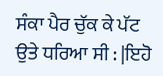ਸੰਕਾ ਪੈਰ ਚੁੱਕ ਕੇ ਪੱਟ ਉਤੇ ਧਰਿਆ ਸੀ : |ਇਹੋ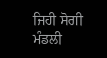ਜਿਹੀ ਸੋਗੀ ਮੰਡਲੀ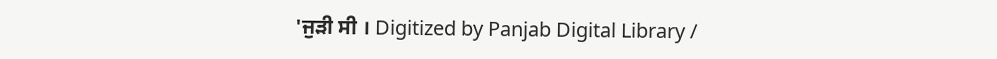'ਜੁੜੀ ਸੀ । Digitized by Panjab Digital Library /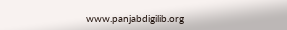www.panjabdigilib.org